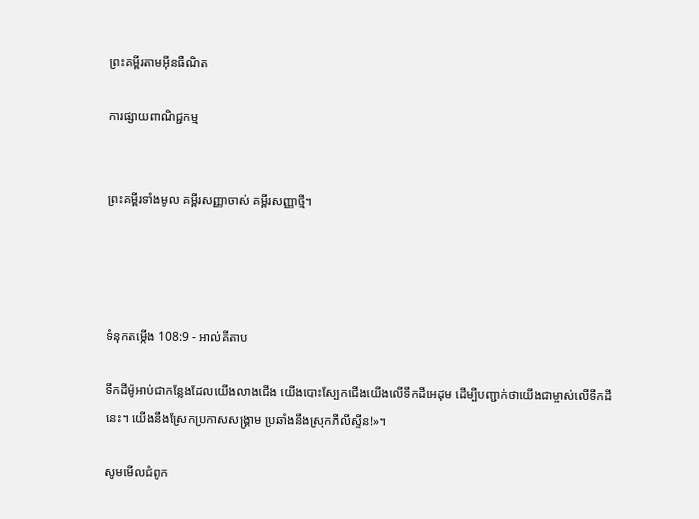ព្រះគម្ពីរតាមអ៊ីនធឺណិត

ការផ្សាយពាណិជ្ជកម្ម


ព្រះគម្ពីរទាំងមូល គម្ពីរសញ្ញាចាស់ គម្ពីរសញ្ញាថ្មី។




ទំនុកតម្កើង 108:9 - អាល់គីតាប

ទឹកដីម៉ូអាប់ជាកន្លែងដែលយើងលាងជើង យើងបោះស្បែកជើងយើងលើទឹកដីអេដុម ដើម្បីបញ្ជាក់ថាយើងជាម្ចាស់លើទឹកដីនេះ។ យើងនឹងស្រែកប្រកាសសង្គ្រាម ប្រឆាំងនឹងស្រុកភីលី‌ស្ទីន!»។

សូមមើលជំពូក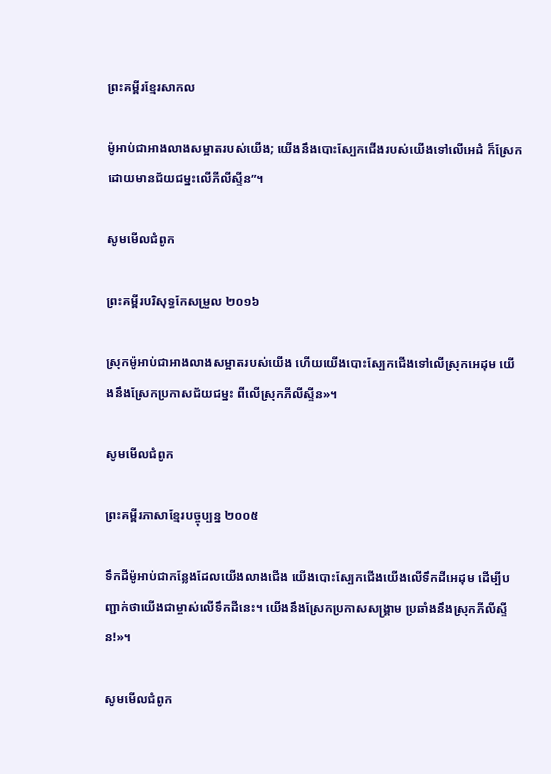ព្រះគម្ពីរខ្មែរសាកល

ម៉ូអាប់ជាអាងលាងសម្អាតរបស់យើង; យើងនឹងបោះស្បែកជើងរបស់យើងទៅលើអេដំ ក៏ស្រែកដោយមានជ័យជម្នះលើភីលីស្ទីន”។

សូមមើលជំពូក

ព្រះគម្ពីរបរិសុទ្ធកែសម្រួល ២០១៦

ស្រុកម៉ូអាប់ជាអាងលាងសម្អាតរបស់យើង ហើយយើងបោះស្បែកជើងទៅលើស្រុកអេដុម យើងនឹងស្រែកប្រកាសជ័យជម្នះ ពីលើស្រុកភីលី‌ស្ទីន»។

សូមមើលជំពូក

ព្រះគម្ពីរភាសាខ្មែរបច្ចុប្បន្ន ២០០៥

ទឹកដីម៉ូអាប់ជាកន្លែងដែលយើងលាងជើង យើងបោះស្បែកជើងយើងលើទឹកដីអេដុម ដើម្បីបញ្ជាក់ថាយើងជាម្ចាស់លើទឹកដីនេះ។ យើងនឹងស្រែកប្រកាសសង្គ្រាម ប្រឆាំងនឹងស្រុកភីលីស្ទីន!»។

សូមមើលជំពូក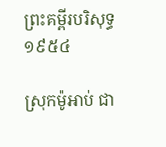ព្រះគម្ពីរបរិសុទ្ធ ១៩៥៤

ស្រុកម៉ូអាប់ ជា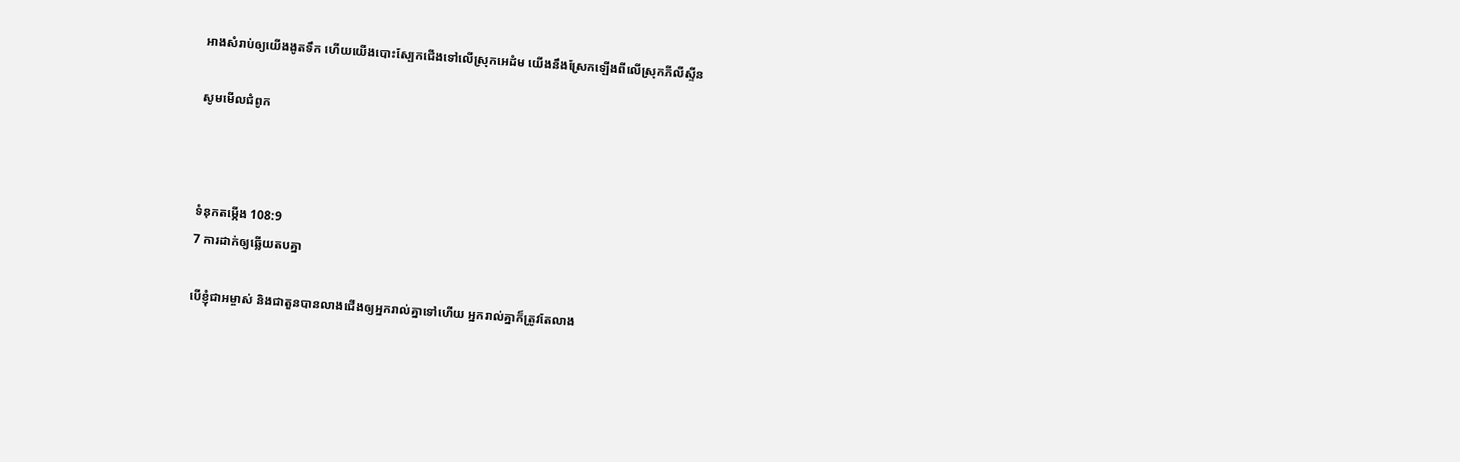អាងសំរាប់ឲ្យយើងងូតទឹក ហើយយើងបោះស្បែកជើងទៅលើស្រុកអេដំម យើងនឹងស្រែកឡើងពីលើស្រុកភីលីស្ទីន

សូមមើលជំពូក



ទំនុកតម្កើង 108:9
7 ការដាក់ឲ្យឆ្លើយតបគ្នា

បើខ្ញុំជាអម្ចាស់ និងជាតួនបានលាងជើងឲ្យអ្នករាល់គ្នាទៅហើយ អ្នករាល់គ្នាក៏ត្រូវតែលាង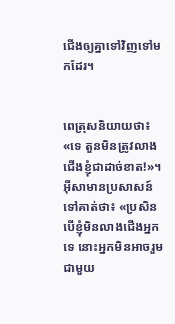ជើងឲ្យគ្នាទៅវិញទៅមកដែរ។


ពេត្រុសនិយាយថា៖ «ទេ តួនមិនត្រូវលាងជើងខ្ញុំជាដាច់ខាត!»។ អ៊ីសាមានប្រសាសន៍ទៅគាត់ថា៖ «ប្រសិនបើខ្ញុំមិនលាងជើងអ្នកទេ នោះអ្នកមិនអាចរួមជាមួយ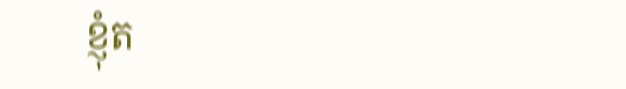ខ្ញុំត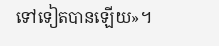ទៅទៀតបានឡើយ»។